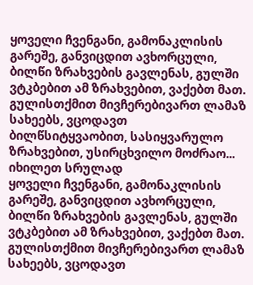ყოველი ჩვენგანი, გამონაკლისის გარეშე, განვიცდით ავხორცული, ბილწი ზრახვების გავლენას, გულში ვტკბებით ამ ზრახვებით, ვაქებთ მათ. გულისთქმით მივჩერებივართ ლამაზ სახეებს, ვცოდავთ ბილწსიტყვაობით, სასიყვარულო ზრახვებით, უსირცხვილო მოძრაო...
იხილეთ სრულად
ყოველი ჩვენგანი, გამონაკლისის გარეშე, განვიცდით ავხორცული, ბილწი ზრახვების გავლენას, გულში ვტკბებით ამ ზრახვებით, ვაქებთ მათ. გულისთქმით მივჩერებივართ ლამაზ სახეებს, ვცოდავთ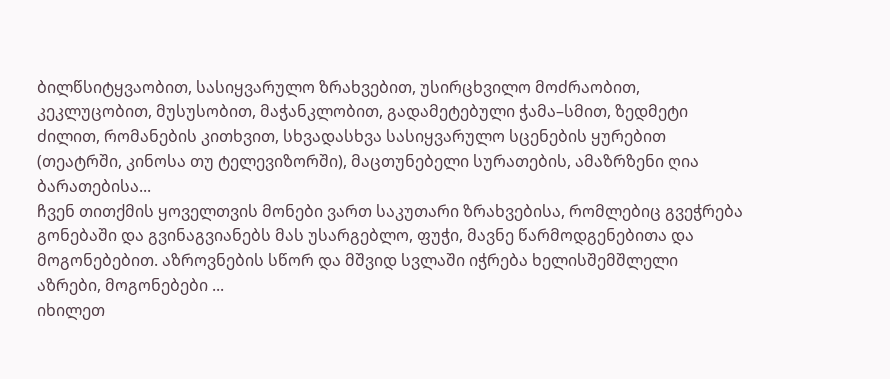ბილწსიტყვაობით, სასიყვარულო ზრახვებით, უსირცხვილო მოძრაობით, კეკლუცობით, მუსუსობით, მაჭანკლობით, გადამეტებული ჭამა–სმით, ზედმეტი ძილით, რომანების კითხვით, სხვადასხვა სასიყვარულო სცენების ყურებით (თეატრში, კინოსა თუ ტელევიზორში), მაცთუნებელი სურათების, ამაზრზენი ღია ბარათებისა...
ჩვენ თითქმის ყოველთვის მონები ვართ საკუთარი ზრახვებისა, რომლებიც გვეჭრება გონებაში და გვინაგვიანებს მას უსარგებლო, ფუჭი, მავნე წარმოდგენებითა და მოგონებებით. აზროვნების სწორ და მშვიდ სვლაში იჭრება ხელისშემშლელი აზრები, მოგონებები ...
იხილეთ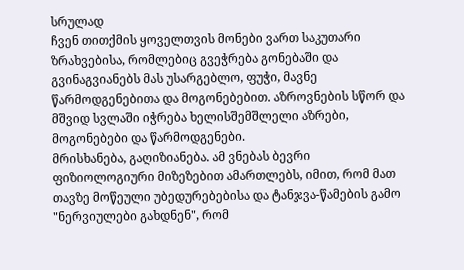სრულად
ჩვენ თითქმის ყოველთვის მონები ვართ საკუთარი ზრახვებისა, რომლებიც გვეჭრება გონებაში და გვინაგვიანებს მას უსარგებლო, ფუჭი, მავნე წარმოდგენებითა და მოგონებებით. აზროვნების სწორ და მშვიდ სვლაში იჭრება ხელისშემშლელი აზრები, მოგონებები და წარმოდგენები.
მრისხანება, გაღიზიანება. ამ ვნებას ბევრი ფიზიოლოგიური მიზეზებით ამართლებს, იმით, რომ მათ თავზე მოწეული უბედურებებისა და ტანჯვა-წამების გამო "ნერვიულები გახდნენ", რომ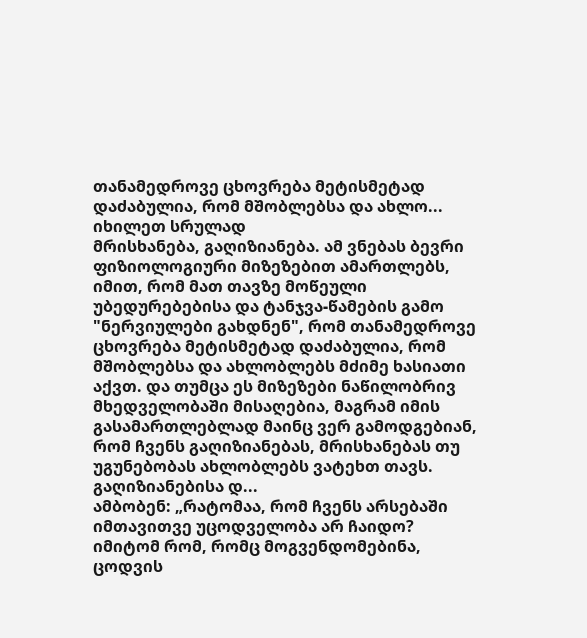თანამედროვე ცხოვრება მეტისმეტად დაძაბულია, რომ მშობლებსა და ახლო...
იხილეთ სრულად
მრისხანება, გაღიზიანება. ამ ვნებას ბევრი ფიზიოლოგიური მიზეზებით ამართლებს, იმით, რომ მათ თავზე მოწეული უბედურებებისა და ტანჯვა-წამების გამო "ნერვიულები გახდნენ", რომ თანამედროვე ცხოვრება მეტისმეტად დაძაბულია, რომ მშობლებსა და ახლობლებს მძიმე ხასიათი აქვთ. და თუმცა ეს მიზეზები ნაწილობრივ მხედველობაში მისაღებია, მაგრამ იმის გასამართლებლად მაინც ვერ გამოდგებიან, რომ ჩვენს გაღიზიანებას, მრისხანებას თუ უგუნებობას ახლობლებს ვატეხთ თავს. გაღიზიანებისა დ...
ამბობენ: „რატომაა, რომ ჩვენს არსებაში იმთავითვე უცოდველობა არ ჩაიდო? იმიტომ რომ, რომც მოგვენდომებინა, ცოდვის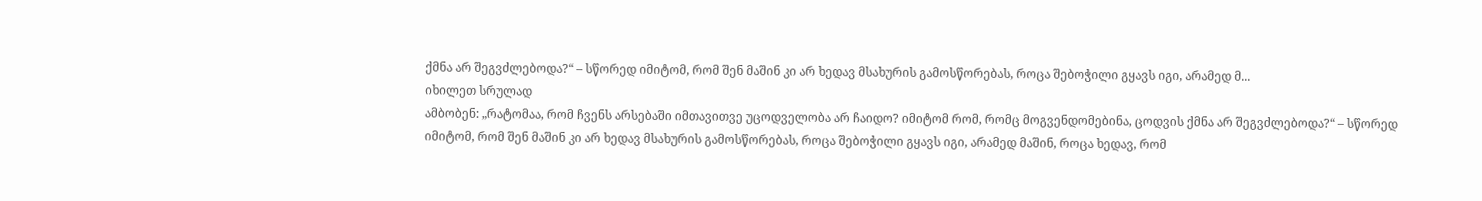ქმნა არ შეგვძლებოდა?“ – სწორედ იმიტომ, რომ შენ მაშინ კი არ ხედავ მსახურის გამოსწორებას, როცა შებოჭილი გყავს იგი, არამედ მ...
იხილეთ სრულად
ამბობენ: „რატომაა, რომ ჩვენს არსებაში იმთავითვე უცოდველობა არ ჩაიდო? იმიტომ რომ, რომც მოგვენდომებინა, ცოდვის ქმნა არ შეგვძლებოდა?“ – სწორედ იმიტომ, რომ შენ მაშინ კი არ ხედავ მსახურის გამოსწორებას, როცა შებოჭილი გყავს იგი, არამედ მაშინ, როცა ხედავ, რომ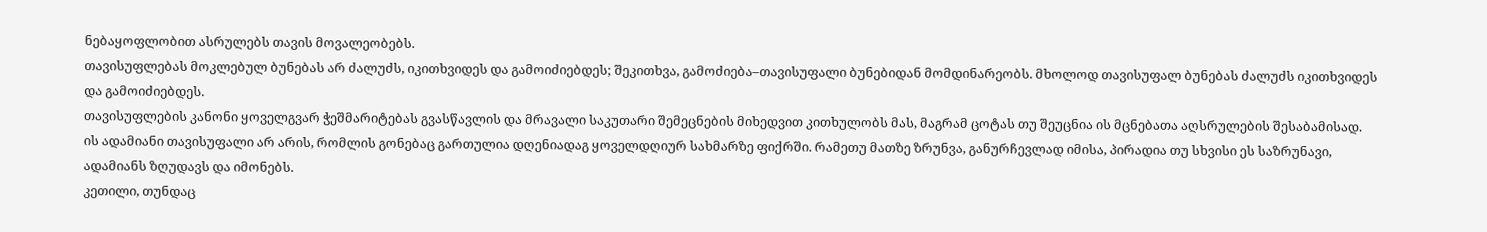ნებაყოფლობით ასრულებს თავის მოვალეობებს.
თავისუფლებას მოკლებულ ბუნებას არ ძალუძს, იკითხვიდეს და გამოიძიებდეს; შეკითხვა, გამოძიება–თავისუფალი ბუნებიდან მომდინარეობს. მხოლოდ თავისუფალ ბუნებას ძალუძს იკითხვიდეს და გამოიძიებდეს.
თავისუფლების კანონი ყოველგვარ ჭეშმარიტებას გვასწავლის და მრავალი საკუთარი შემეცნების მიხედვით კითხულობს მას, მაგრამ ცოტას თუ შეუცნია ის მცნებათა აღსრულების შესაბამისად.
ის ადამიანი თავისუფალი არ არის, რომლის გონებაც გართულია დღენიადაგ ყოველდღიურ სახმარზე ფიქრში. რამეთუ მათზე ზრუნვა, განურჩევლად იმისა, პირადია თუ სხვისი ეს საზრუნავი, ადამიანს ზღუდავს და იმონებს.
კეთილი, თუნდაც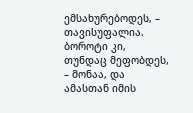ემსახურებოდეს, – თავისუფალია. ბოროტი კი, თუნდაც მეფობდეს, – მონაა, და ამასთან იმის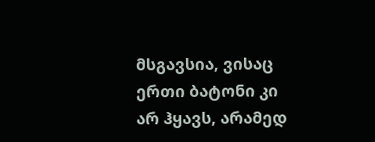მსგავსია, ვისაც ერთი ბატონი კი არ ჰყავს, არამედ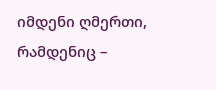იმდენი ღმერთი, რამდენიც –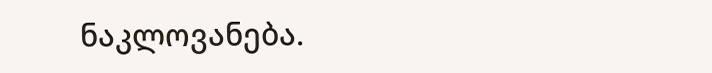ნაკლოვანება.